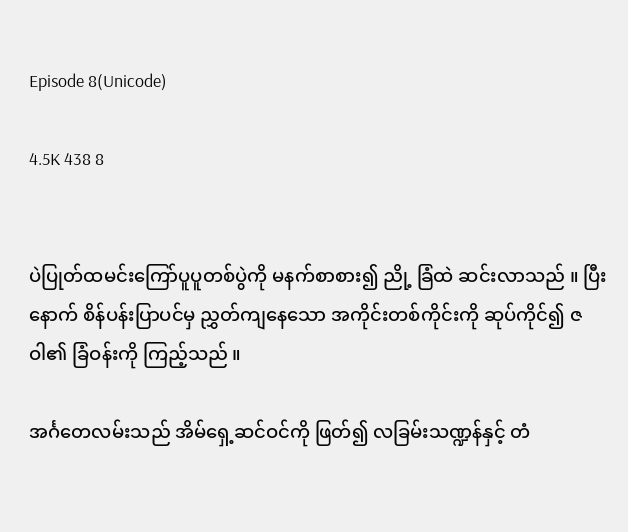Episode 8(Unicode)

4.5K 438 8


ပဲပြုတ်ထမင်းကြော်ပူပူတစ်ပွဲကို မနက်စာစား၍ ညို့ ခြံထဲ ဆင်းလာသည် ။ ပြီးနောက် စိန်ပန်းပြာပင်မှ ညွှတ်ကျနေသော အကိုင်းတစ်ကိုင်းကို ဆုပ်ကိုင်၍ ဇဝါ၏ ခြံဝန်းကို ကြည့်သည် ။

အင်္ဂတေလမ်းသည် အိမ်ရှေ့ဆင်ဝင်ကို ဖြတ်၍ လခြမ်းသဏ္ဍန်နှင့် တံ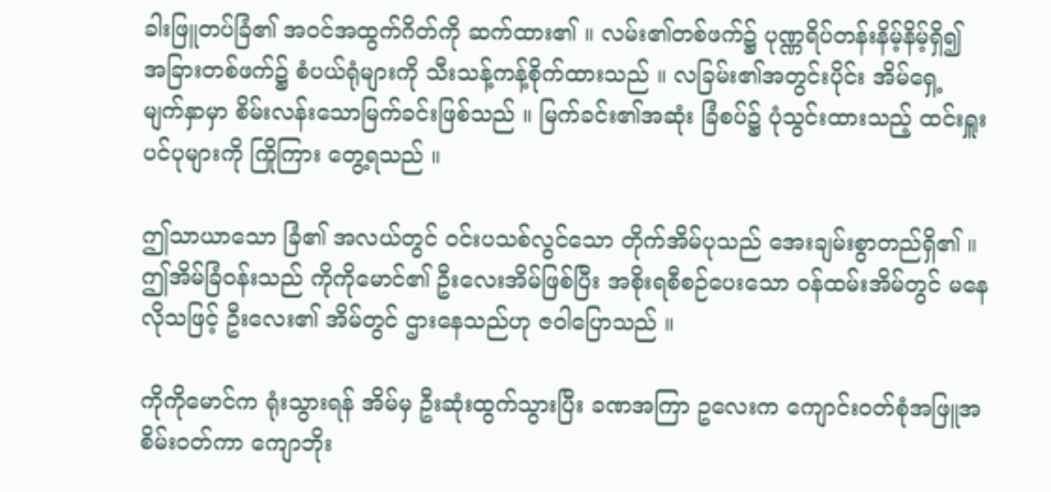ခါးဖြူတပ်ခြံ၏ အဝင်အထွက်ဂိတ်ကို ဆက်ထား၏ ။ လမ်း၏တစ်ဖက်၌ ပုဏ္ဏရိပ်တန်းနိမ့်နိမ့်ရှိ၍ အခြားတစ်ဖက်၌ စံပယ်ရုံများကို သီးသန့်ကန့်စိုက်ထားသည် ။ လခြမ်း၏အတွင်းပိုင်း အိမ်ရှေ့ မျက်နှာမှာ စိမ်းလန်းသောမြက်ခင်းဖြစ်သည် ။ မြက်ခင်း၏အဆုံး ခြံစပ်၌ ပုံသွင်းထားသည့် ထင်းရှူးပင်ပုများကို ကြိုကြား တွေ့ရသည် ။

ဤသာယာသော ခြံ၏ အလယ်တွင် ဝင်းပသစ်လွင်သော တိုက်အိမ်ပုသည် အေးချမ်းစွာတည်ရှိ၏ ။ ဤအိမ်ခြံဝန်းသည် ကိုကိုမောင်၏ ဦးလေးအိမ်ဖြစ်ပြီး အစိုးရစီစဉ်ပေးသော ဝန်ထမ်းအိမ်တွင် မနေလိုသဖြင့် ဦးလေး၏ အိမ်တွင် ဌားနေသည်ဟု ဇဝါပြောသည် ။

ကိုကိုမောင်က ရုံးသွားရန် အိမ်မှ ဦးဆုံးထွက်သွားပြီး ခဏအကြာ ဥလေးက ကျောင်းဝတ်စုံအဖြူအစိမ်းဝတ်ကာ ကျောဘိုး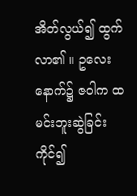အိတ်လွယ်၍ ထွက်လာ၏ ။ ဥလေးနောက်၌ ဇဝါက ထမင်းဘူးဆွဲခြင်းကိုင်၍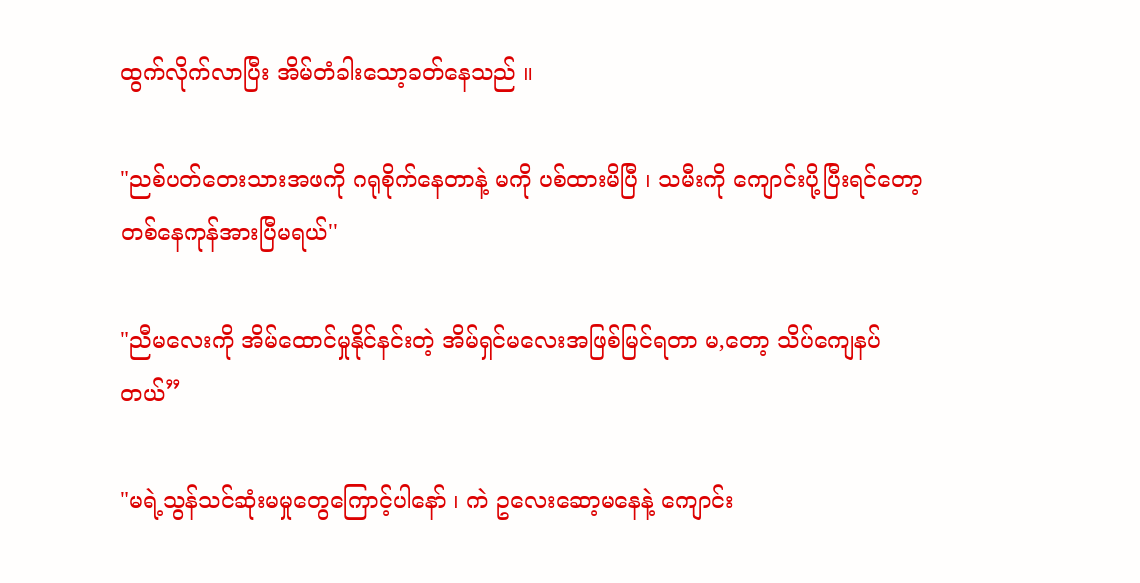ထွက်လိုက်လာပြီး အိမ်တံခါးသော့ခတ်နေသည် ။

"ညစ်ပတ်တေးသားအဖကို ဂရုစိုက်နေတာနဲ့ မကို ပစ်ထားမိပြီ ၊ သမီးကို ကျောင်းပို့ပြီးရင်တော့ တစ်နေကုန်အားပြီမရယ်''

"ညီမလေးကို အိမ်ထောင်မှုနိုင်နင်းတဲ့ အိမ်ရှင်မလေးအဖြစ်မြင်ရတာ မ,တော့ သိပ်ကျေနပ်တယ်”

"မရဲ့သွန်သင်ဆုံးမမှုတွေကြောင့်ပါနော် ၊ ကဲ ဥလေးဆော့မနေနဲ့ ကျောင်း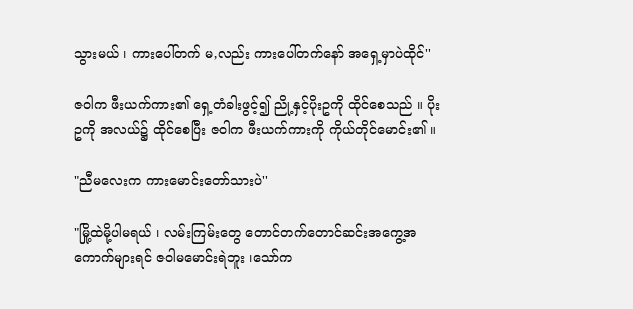သွားမယ် ၊ ကားပေါ်တက် မ,လည်း ကားပေါ်တက်နော် အရှေ့မှာပဲထိုင်''

ဇဝါက ဖီးယက်ကား၏ ရှေ့တံခါးဖွင့်၍ ညို့နှင့်ပိုးဥကို ထိုင်စေသည် ။ ပိုးဥကို အလယ်၌ ထိုင်စေပြီး ဇဝါက ဖီးယက်ကားကို ကိုယ်တိုင်မောင်း၏ ။

"ညီမလေးက ကားမောင်းတော်သားပဲ''

"မြို့ထဲမို့ပါမရယ် ၊ လမ်းကြမ်းတွေ တောင်တက်တောင်ဆင်းအကွေ့အကောက်များရင် ဇဝါမမောင်းရဲဘူး ၊သော်က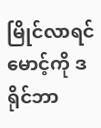မြိုင်လာရင် မောင့်ကို ဒရိုင်ဘာ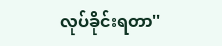လုပ်ခိုင်းရတာ''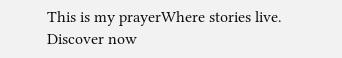This is my prayerWhere stories live. Discover now